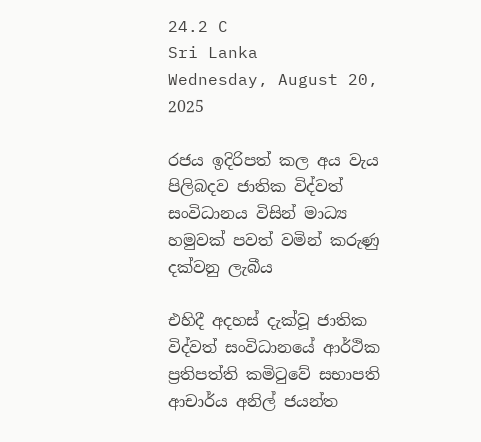24.2 C
Sri Lanka
Wednesday, August 20, 2025

රජය ඉදිරිපත් කල අය වැය පිලිබදව ජාතික විද්වත් සංවිධානය විසින් මාධ්‍ය හමුවක් පවත් වමින් කරුණු දක්වනු ලැබීය‍

එහිදී අදහස් දැක්වූ ජාතික විද්වත් සංවිධානයේ ආර්ථික ප්‍රතිපත්ති කමිටුවේ සභාපති ආචාර්ය අනිල් ජයන්ත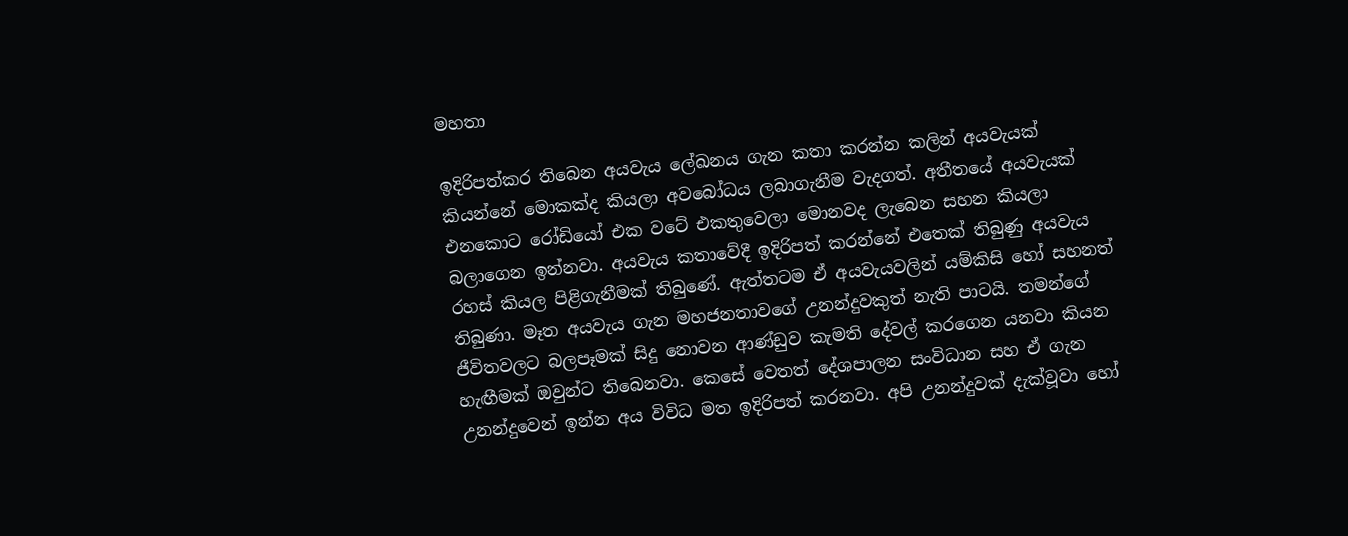මහතා

ඉදිරිපත්කර තිබෙන අයවැය ලේඛනය ගැන කතා කරන්න කලින් අයවැයක් කියන්නේ මොකක්ද කියලා අවබෝධය ලබාගැනීම වැදගත්. අතීතයේ අයවැයක් එනකොට රෝඩියෝ එක වටේ එකතුවෙලා මොනවද ලැබෙන සහන කියලා බලාගෙන ඉන්නවා. අයවැය කතාවේදී ඉදිරිපත් කරන්නේ එතෙක් තිබුණු අයවැය රහස් කියල පිළිගැනීමක් තිබුණේ. ඇත්තටම ඒ අයවැයවලින් යම්කිසි හෝ සහනත් තිබුණා. මෑත අයවැය ගැන මහජනතාවගේ උනන්දුවකුත් නැති පාටයි. තමන්ගේ ජීවිතවලට බලපෑමක් සිදු නොවන ආණ්ඩුව කැමති දේවල් කරගෙන යනවා කියන හැඟීමක් ඔවුන්ට තිබෙනවා. කෙසේ වෙතත් දේශපාලන සංවිධාන සහ ඒ ගැන උනන්දුවෙන් ඉන්න අය විවිධ මත ඉදිරිපත් කරනවා. අපි උනන්දුවක් දැක්වූවා හෝ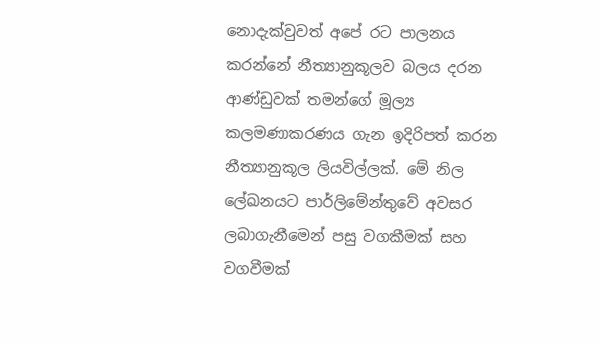නොදැක්වුවත් අපේ රට පාලනය කරන්නේ නීත්‍යානුකූලව බලය දරන ආණ්ඩුවක් තමන්ගේ මූල්‍ය කලමණාකරණය ගැන ඉදිරිපත් කරන නීත්‍යානුකූල ලියවිල්ලක්. මේ නිල ලේඛනයට පාර්ලිමේන්තුවේ අවසර ලබාගැනීමෙන් පසු වගකීමක් සහ වගවීමක්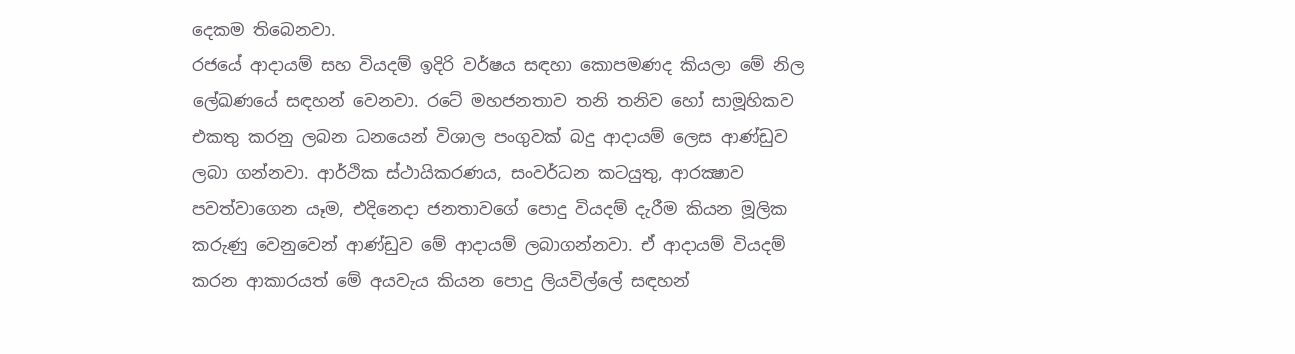දෙකම තිබෙනවා.
රජයේ ආදායම් සහ වියදම් ඉදිරි වර්ෂය සඳහා කොපමණද කියලා මේ නිල ලේඛණයේ සඳහන් වෙනවා. රටේ මහජනතාව තනි තනිව හෝ සාමූහිකව එකතු කරනු ලබන ධනයෙන් විශාල පංගුවක් බදු ආදායම් ලෙස ආණ්ඩුව ලබා ගන්නවා. ආර්ථික ස්ථායිකරණය, සංවර්ධන කටයුතු, ආරක්‍ෂාව පවත්වාගෙන යෑම, එදිනෙදා ජනතාවගේ පොදු වියදම් දැරීම කියන මූලික කරුණු වෙනුවෙන් ආණ්ඩුව මේ ආදායම් ලබාගන්නවා. ඒ ආදායම් වියදම් කරන ආකාරයත් මේ අයවැය කියන පොදු ලියවිල්ලේ සඳහන්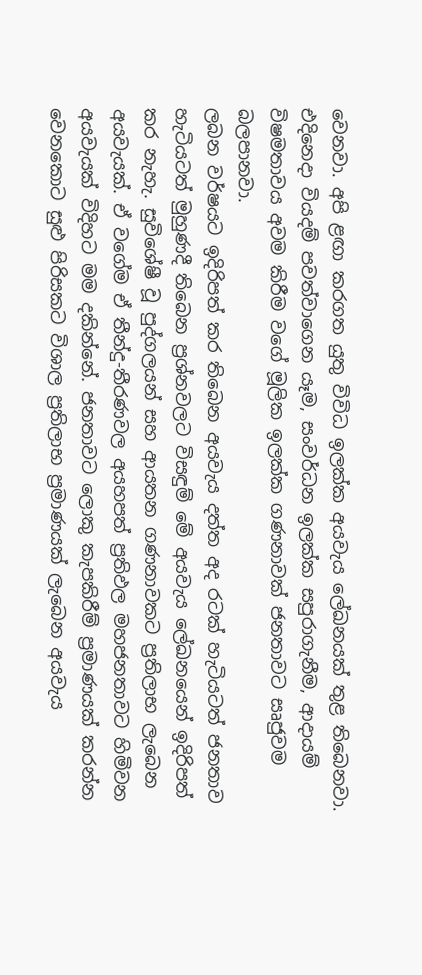වෙනවා. අපි ළඟා කරගත යුතු විවිධ ඉලක්ක අයවැය ලේඛනයක් තුළ තිබෙනවා. එදිනෙදා වියදම් පවත්වාගෙන යෑම, සංවර්ධන ඉලක්ක සපුරාගැනීම, ආදායම් විෂමතාවය අවම කිරීම වගේ මූලික ඉලක්ක ගණනාවක් ජනතාවට සෘජුවම බලපානවා.
ලබන වර්ෂයට ඉදිරිපත් කර තිබෙන අයවැය දත්ත අද රටක් හැටියටත් ජනතාව හැටියටත් මුහුණදී තිබෙන ප්‍රශ්නවලට විසඳුම් මේ අයවැය ලේඛනයෙන් ඉදිරිපත් කර නැහැ. සුවිශේෂී වූ පුද්ගලයන් සහ ආයතන ගණනාවකට ප්‍රතිලාභ ලැබෙන අයවැයක්. ඒ වගේම ඒ තීන්දු-තීරණවල අයහපත් ප්‍රතිඵල මහජනතාවට හිමිවන අයවැයක් විදිහට මම දකින්නේ. ජනතාවට ලොකු කැපකිරීම් ප්‍රමාණයක් කරන්න වෙනකොට සුළු පිරිසකට විශාල ප්‍රතිලාභ ප්‍රමාණයක් ලැබෙන අයවැය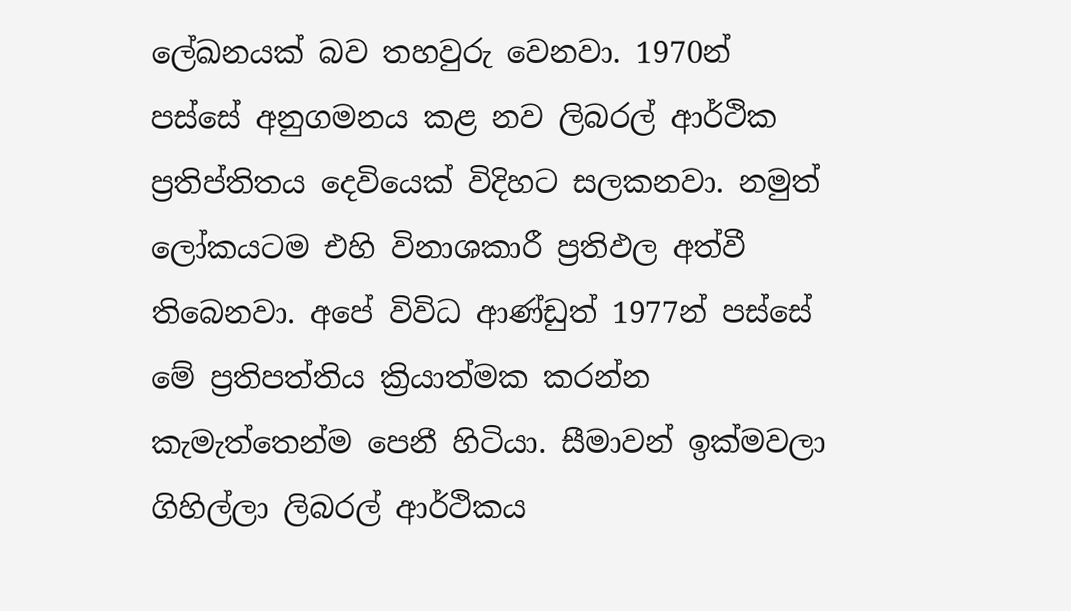ලේඛනයක් බව තහවුරු වෙනවා. 1970න් පස්සේ අනුගමනය කළ නව ලිබරල් ආර්ථික ප්‍රතිප්තිතය දෙවියෙක් විදිහට සලකනවා. නමුත් ලෝකයටම එහි විනාශකාරී ප්‍රතිඵල අත්වී තිබෙනවා. අපේ විවිධ ආණ්ඩුත් 1977න් පස්සේ මේ ප්‍රතිපත්තිය ක්‍රියාත්මක කරන්න කැමැත්තෙන්ම පෙනී හිටියා. සීමාවන් ඉක්මවලා ගිහිල්ලා ලිබරල් ආර්ථිකය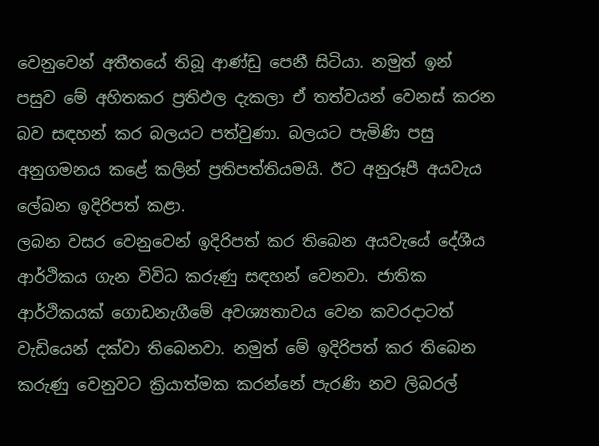වෙනුවෙන් අතීතයේ තිබූ ආණ්ඩු පෙනී සිටියා. නමුත් ඉන් පසුව මේ අහිතකර ප්‍රතිඵල දැකලා ඒ තත්වයන් වෙනස් කරන බව සඳහන් කර බලයට පත්වුණා. බලයට පැමිණි පසු අනුගමනය කළේ කලින් ප්‍රතිපත්තියමයි. ඊට අනුරූපී අයවැය ලේඛන ඉදිරිපත් කළා.
ලබන වසර වෙනුවෙන් ඉදිරිපත් කර තිබෙන අයවැයේ දේශීය ආර්ථිකය ගැන විවිධ කරුණු සඳහන් වෙනවා. ජාතික ආර්ථිකයක් ගොඩනැගීමේ අවශ්‍යතාවය වෙන කවරදාටත් වැඩියෙන් දක්වා තිබෙනවා. නමුත් මේ ඉදිරිපත් කර තිබෙන කරුණු වෙනුවට ක්‍රියාත්මක කරන්නේ පැරණි නව ලිබරල්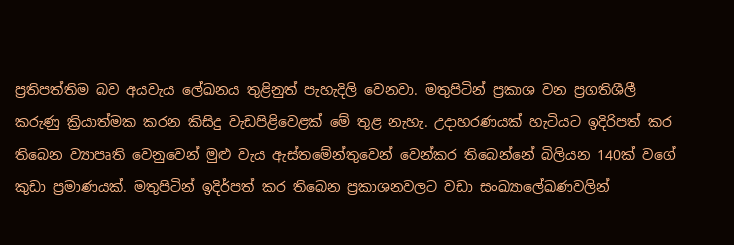ප්‍රතිපත්තිම බව අයවැය ලේඛනය තුළිනුත් පැහැදිලි වෙනවා. මතුපිටින් ප්‍රකාශ වන ප්‍රගතිශීලී කරුණු ක්‍රියාත්මක කරන කිසිදු වැඩපිළිවෙළක් මේ තුළ නැහැ. උදාහරණයක් හැටියට ඉදිරිපත් කර තිබෙන ව්‍යාපෘති වෙනුවෙන් මුළු වැය ඇස්තමේන්තුවෙන් වෙන්කර තිබෙන්නේ බිලියන 140ක් වගේ කුඩා ප්‍රමාණයක්. මතුපිටින් ඉදිර්පත් කර තිබෙන ප්‍රකාශනවලට වඩා සංඛ්‍යාලේඛණවලින්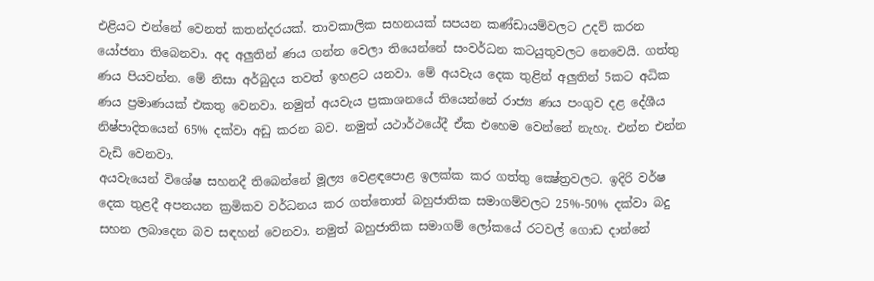එළියට එන්නේ වෙනත් කතන්දරයක්. තාවකාලික සහනයක් සපයන කණ්ඩායම්වලට උදව් කරන යෝජනා තිබෙනවා. අද අලුතින් ණය ගන්න වෙලා තියෙන්නේ සංවර්ධන කටයුතුවලට නෙවෙයි. ගත්තු ණය පියවන්න. මේ නිසා අර්බුදය තවත් ඉහළට යනවා. මේ අයවැය දෙක තුළින් අලුතින් 5කට අධික ණය ප්‍රමාණයක් එකතු වෙනවා. නමුත් අයවැය ප්‍රකාශනයේ තියෙන්නේ රාජ්‍ය ණය පංගුව දළ දේශීය නිෂ්පාදිතයෙන් 65% දක්වා අඩු කරන බව. නමුත් යථාර්ථයේදී ඒක එහෙම වෙන්නේ නැහැ. එන්න එන්න වැඩි වෙනවා.
අයවැයෙන් විශේෂ සහනදී තිබෙන්නේ මූල්‍ය වෙළඳපොළ ඉලක්ක කර ගත්තු ක්‍ෂේත්‍රවලට. ඉදිරි වර්ෂ දෙක තුළදී අපනයන ක්‍රමිකව වර්ධනය කර ගත්තොත් බහුජාතික සමාගම්වලට 25%-50% දක්වා බදු සහන ලබාදෙන බව සඳහන් වෙනවා. නමුත් බහුජාතික සමාගම් ලෝකයේ රටවල් ගොඩ දාන්නේ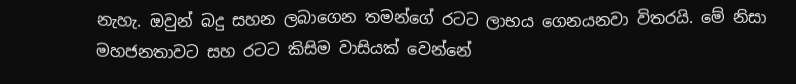නැහැ. ඔවුන් බදු සහන ලබාගෙන තමන්ගේ රටට ලාභය ගෙනයනවා විතරයි. මේ නිසා මහජනතාවට සහ රටට කිසිම වාසියක් වෙන්නේ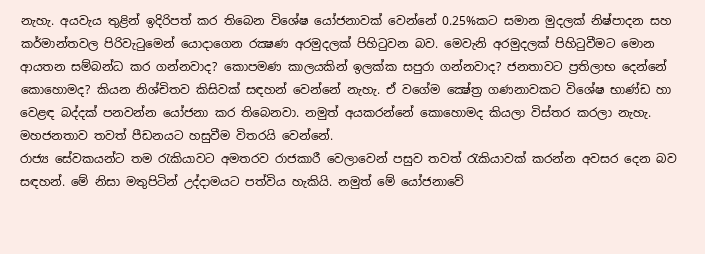නැහැ. අයවැය තුළින් ඉදිරිපත් කර තිබෙන විශේෂ යෝජනාවක් වෙන්නේ 0.25%කට සමාන මුදලක් නිෂ්පාදන සහ කර්මාන්තවල පිරිවැටුමෙන් යොදාගෙන රක්‍ෂණ අරමුදලක් පිහිටුවන බව. මෙවැනි අරමුදලක් පිහිටුවීමට මොන ආයතන සම්බන්ධ කර ගන්නවාද? කොපමණ කාලයකින් ඉලක්ක සපුරා ගන්නවාද? ජනතාවට ප්‍රතිලාභ දෙන්නේ කොහොමද? කියන නිශ්චිතව කිසිවක් සඳහන් වෙන්නේ නැහැ. ඒ වගේම ක්‍ෂේත්‍ර ගණනාවකට විශේෂ භාණ්ඩ හා වෙළඳ බද්දක් පනවන්න යෝජනා කර තිබෙනවා. නමුත් අයකරන්නේ කොහොමද කියලා විස්තර කරලා නැහැ. මහජනතාව තවත් පීඩනයට හසුවීම විතරයි වෙන්නේ.
රාජ්‍ය සේවකයන්ට තම රැකියාවට අමතරව රාජකාරී වෙලාවෙන් පසුව තවත් රැකියාවක් කරන්න අවසර දෙන බව සඳහන්. මේ නිසා මතුපිටින් උද්දාමයට පත්විය හැකියි. නමුත් මේ යෝජනාවේ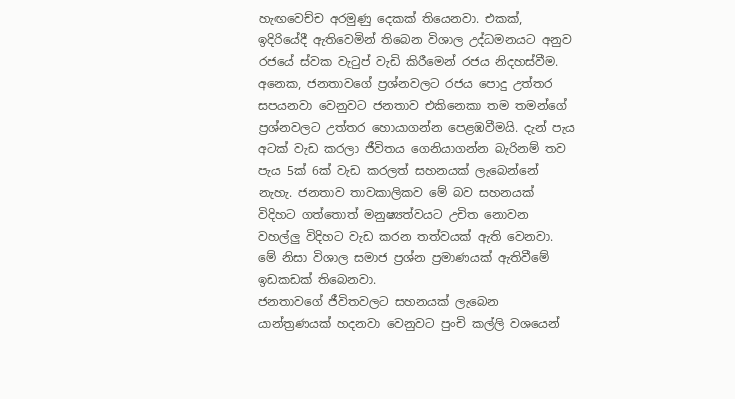හැඟවෙච්ච අරමුණු දෙකක් තියෙනවා. එකක්, ඉදිරියේදී ඇතිවෙමින් තිබෙන විශාල උද්ධමනයට අනුව රජයේ ස්වක වැටුප් වැඩි කිරීමෙන් රජය නිදහස්වීම. අනෙක, ජනතාවගේ ප්‍රශ්නවලට රජය පොදු උත්තර සපයනවා වෙනුවට ජනතාව එකිනෙකා තම තමන්ගේ ප්‍රශ්නවලට උත්තර හොයාගන්න පෙළඹවීමයි. දැන් පැය අටක් වැඩ කරලා ජීවිතය ගෙනියාගන්න බැරිනම් තව පැය 5ක් 6ක් වැඩ කරලත් සහනයක් ලැබෙන්නේ නැහැ. ජනතාව තාවකාලිකව මේ බව සහනයක් විදිහට ගත්තොත් මනුෂ්‍යත්වයට උචිත නොවන වහල්ලු විදිහට වැඩ කරන තත්වයක් ඇති වෙනවා. මේ නිසා විශාල සමාජ ප්‍රශ්න ප්‍රමාණයක් ඇතිවීමේ ඉඩකඩක් තිබෙනවා.
ජනතාවගේ ජීවිතවලට සහනයක් ලැබෙන යාන්ත්‍රණයක් හදනවා වෙනුවට පුංචි කල්ලි වශයෙන්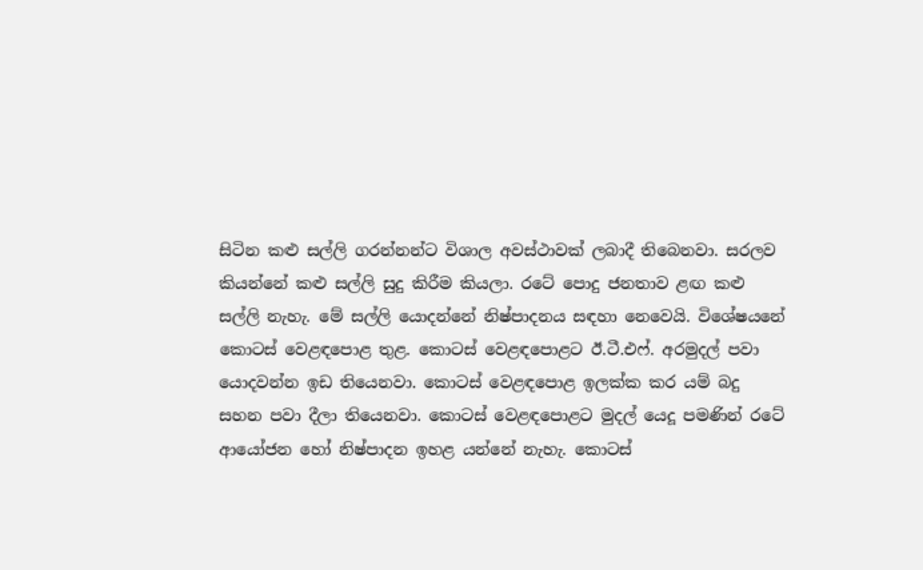සිටින කළු සල්ලි ගරන්නන්ට විශාල අවස්ථාවක් ලබාදී තිබෙනවා. සරලව කියන්නේ කළු සල්ලි සුදු කිරීම කියලා. රටේ පොදු ජනතාව ළඟ කළු සල්ලි නැහැ. මේ සල්ලි යොදන්නේ නිෂ්පාදනය සඳහා නෙවෙයි. විශේෂයනේ කොටස් වෙළඳපොළ තුළ. කොටස් වෙළඳපොළට ඊ.ටී.එෆ්. අරමුදල් පවා යොදවන්න ඉඩ තියෙනවා. කොටස් වෙළඳපොළ ඉලක්ක කර යම් බදු සහන පවා දීලා තියෙනවා. කොටස් වෙළඳපොළට මුදල් යෙදූ පමණින් රටේ ආයෝජන හෝ නිෂ්පාදන ඉහළ යන්නේ නැහැ. කොටස්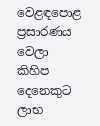වෙළඳපොළ ප්‍රසාරණය වෙලා කිහිප දෙනෙකුට ලාභ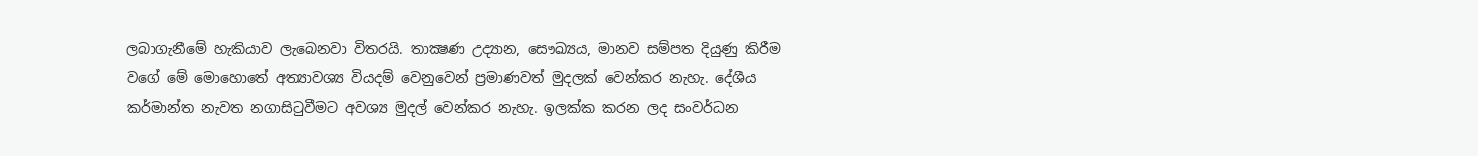ලබාගැනීමේ හැකියාව ලැබෙනවා විතරයි. තාක්‍ෂණ උද්‍යාන, සෞඛ්‍යය, මානව සම්පත දියුණු කිරීම වගේ මේ මොහොතේ අත්‍යාවශ්‍ය වියදම් වෙනුවෙන් ප්‍රමාණවත් මුදලක් වෙන්කර නැහැ. දේශීය කර්මාන්ත නැවත නගාසිටුවීමට අවශ්‍ය මුදල් වෙන්කර නැහැ. ඉලක්ක කරන ලද සංවර්ධන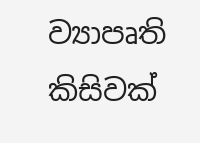ව්‍යාපෘති කිසිවක්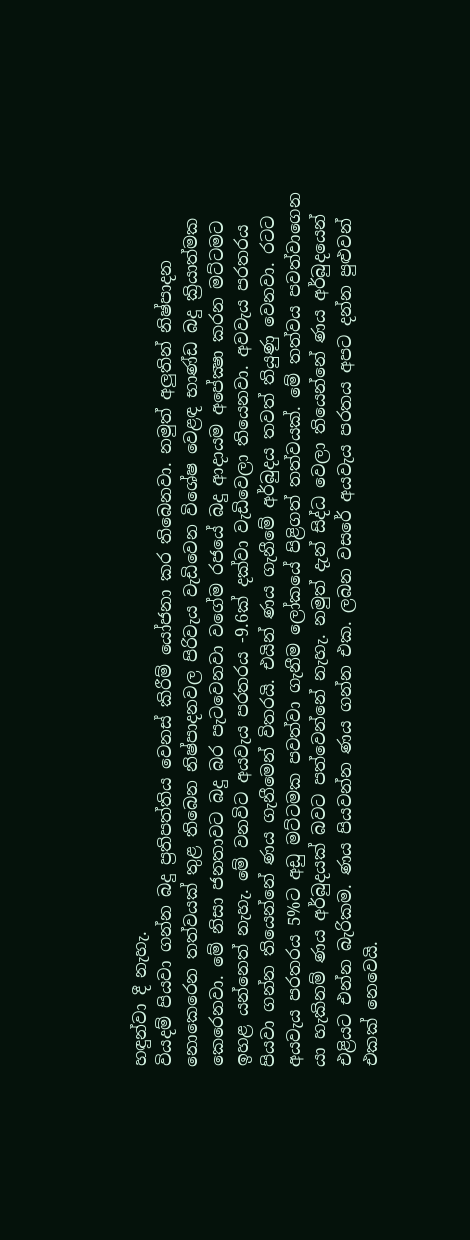හඳුන්වා දී නැහැ.
වියදම් පියවා ගන්න බදු ප්‍රතිපත්තිය වෙනස් කිරීම් යෝජනා කර තිබෙනවා. නමුත් අලුතින් නිෂ්පාදන නොකෙරෙන තත්වයක් තුළ තිබෙන නිෂ්පාදනවල පිරිවැය වැඩිවෙන විශේෂ වෙළඳ භාණ්ඩ බදු ක්‍රියාත්මක කෙරෙනවා. මේ නිසා ජනතාවට බදු බර පැටවෙනවා වගේම රජයේ බදු ආදායම අපේක්‍ෂා කරන මට්ටමට ඉහළ යන්නෙත් නැහැ. මේ වනවිට අයවැය පරතරය -9.6ක් දක්වා වැඩිවෙලා තියෙනවා. අවවැය පරතරය පියවා ගන්න තියෙන්නේ ණය ගැනීමෙන් විතරයි. එයින් ණය ගැනීමේ අර්බුදය තවත් තියුණු වෙනවා. රටට අයවැය පරතරය 5%ට අඩු මට්ටමක පවත්වා ගැනීම ලෝකයේ පිළිගත් තත්වයක්. මේ තත්වය පවත්වාගෙන යා හැකිනම් ණය අර්බුදයක් බවට පත්වෙන්නේ නැහැ. නමුත් දැන් සිද්ධ වෙලා තියෙන්නේ ණය අර්බුදයෙන් එළියට එන්න බැරිකම. ණය පියවන්න ණය ගන්න එක. ලබන වසරේ අයවැය පරතය අපට දන්න පුළුවන් එකක් නෙවෙයි.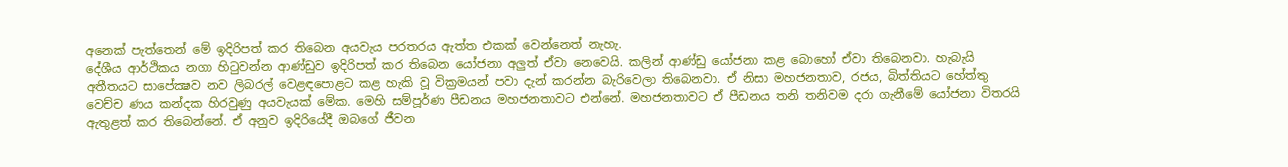අනෙක් පැත්තෙන් මේ ඉදිරිපත් කර තිබෙන අයවැය පරතරය ඇත්ත එකක් වෙන්නෙත් නැහැ.
දේශීය ආර්ථිකය නගා හිටුවන්න ආණ්ඩුව ඉදිරිපත් කර තිබෙන යෝජනා අලුත් ඒවා නෙවෙයි. කලින් ආණ්ඩු යෝජනා කළ බොහෝ ඒවා තිබෙනවා. හැබැයි අතීතයට සාපේක්‍ෂව නව ලිබරල් වෙළඳපොළට කළ හැකි වූ වික්‍රමයන් පවා දැන් කරන්න බැරිවෙලා තිබෙනවා. ඒ නිසා මහජනතාව, රජය, බිත්තියට හේත්තු වෙච්ච ණය කන්දක හිරවුණු අයවැයක් මේක. මෙහි සම්පූර්ණ පීඩනය මහජනතාවට එන්නේ. මහජනතාවට ඒ පීඩනය තනි තනිවම දරා ගැනීමේ යෝජනා විතරයි ඇතුළත් කර තිබෙන්නේ. ඒ අනුව ඉදිරියේදී ඔබගේ ජීවන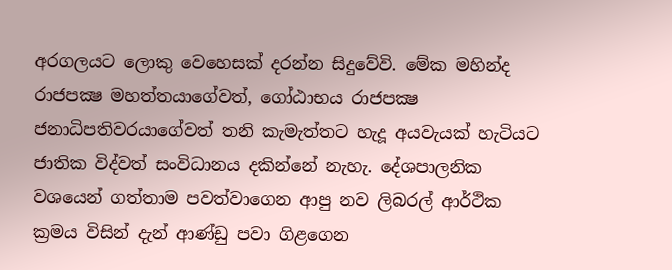අරගලයට ලොකු වෙහෙසක් දරන්න සිදුවේවි. මේක මහින්ද රාජපක්‍ෂ මහත්තයාගේවත්, ගෝඨාභය රාජපක්‍ෂ ජනාධිපතිවරයාගේවත් තනි කැමැත්තට හැදූ අයවැයක් හැටියට ජාතික විද්වත් සංවිධානය දකින්නේ නැහැ. දේශපාලනික වශයෙන් ගත්තාම පවත්වාගෙන ආපු නව ලිබරල් ආර්ථික ක්‍රමය විසින් දැන් ආණ්ඩු පවා ගිළගෙන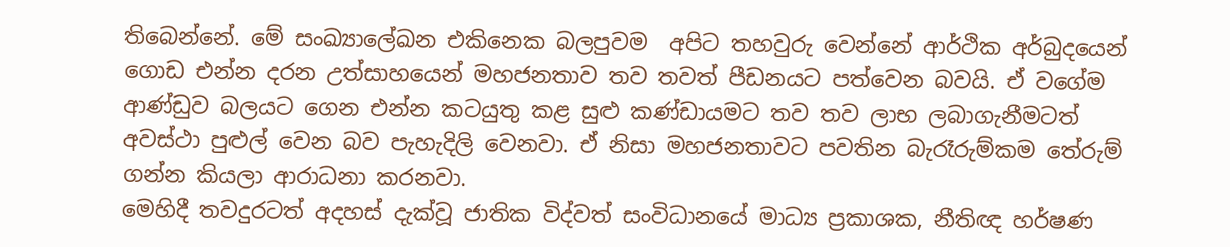තිබෙන්නේ. මේ සංඛ්‍යාලේඛන එකිනෙක බලපුවම  අපිට තහවුරු වෙන්නේ ආර්ථික අර්බුදයෙන් ගොඩ එන්න දරන උත්සාහයෙන් මහජනතාව තව තවත් පීඩනයට පත්වෙන බවයි. ඒ වගේම ආණ්ඩුව බලයට ගෙන එන්න කටයුතු කළ සුළු කණ්ඩායමට තව තව ලාභ ලබාගැනීමටත් අවස්ථා පුළුල් වෙන බව පැහැදිලි වෙනවා. ඒ නිසා මහජනතාවට පවතින බැරෑරුම්කම තේරුම් ගන්න කියලා ආරාධනා කරනවා.
මෙහිදී තවදුරටත් අදහස් දැක්වූ ජාතික විද්වත් සංවිධානයේ මාධ්‍ය ප්‍රකාශක, නීතිඥ හර්ෂණ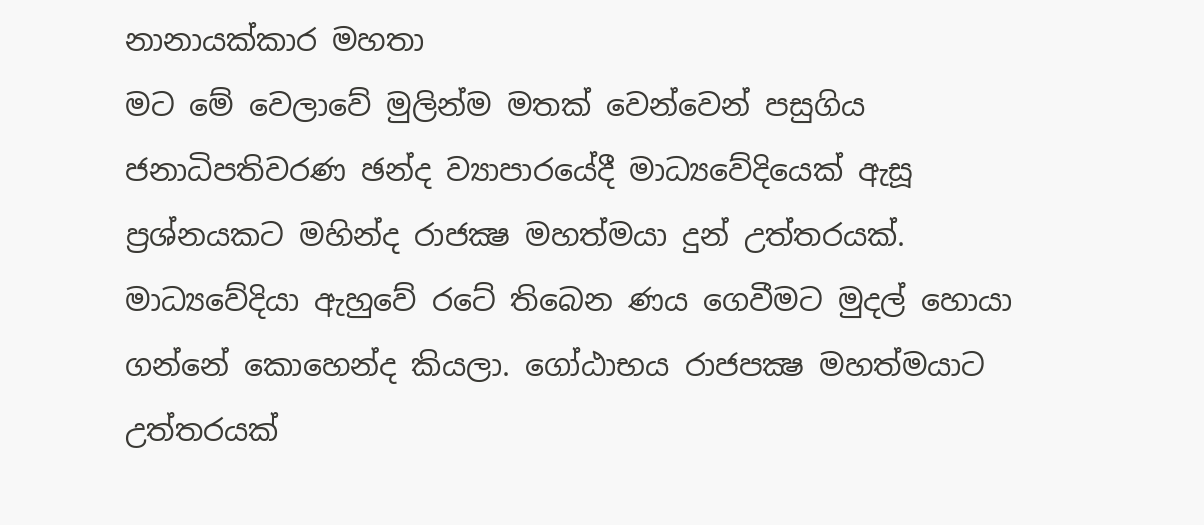නානායක්කාර මහතා
මට මේ වෙලාවේ මුලින්ම මතක් වෙන්වෙන් පසුගිය ජනාධිපතිවරණ ඡන්ද ව්‍යාපාරයේදී මාධ්‍යවේදියෙක් ඇසූ ප්‍රශ්නයකට මහින්ද රාජක්‍ෂ මහත්මයා දුන් උත්තරයක්. මාධ්‍යවේදියා ඇහුවේ රටේ තිබෙන ණය ගෙවීමට මුදල් හොයා ගන්නේ කොහෙන්ද කියලා. ගෝඨාභය රාජපක්‍ෂ මහත්මයාට  උත්තරයක්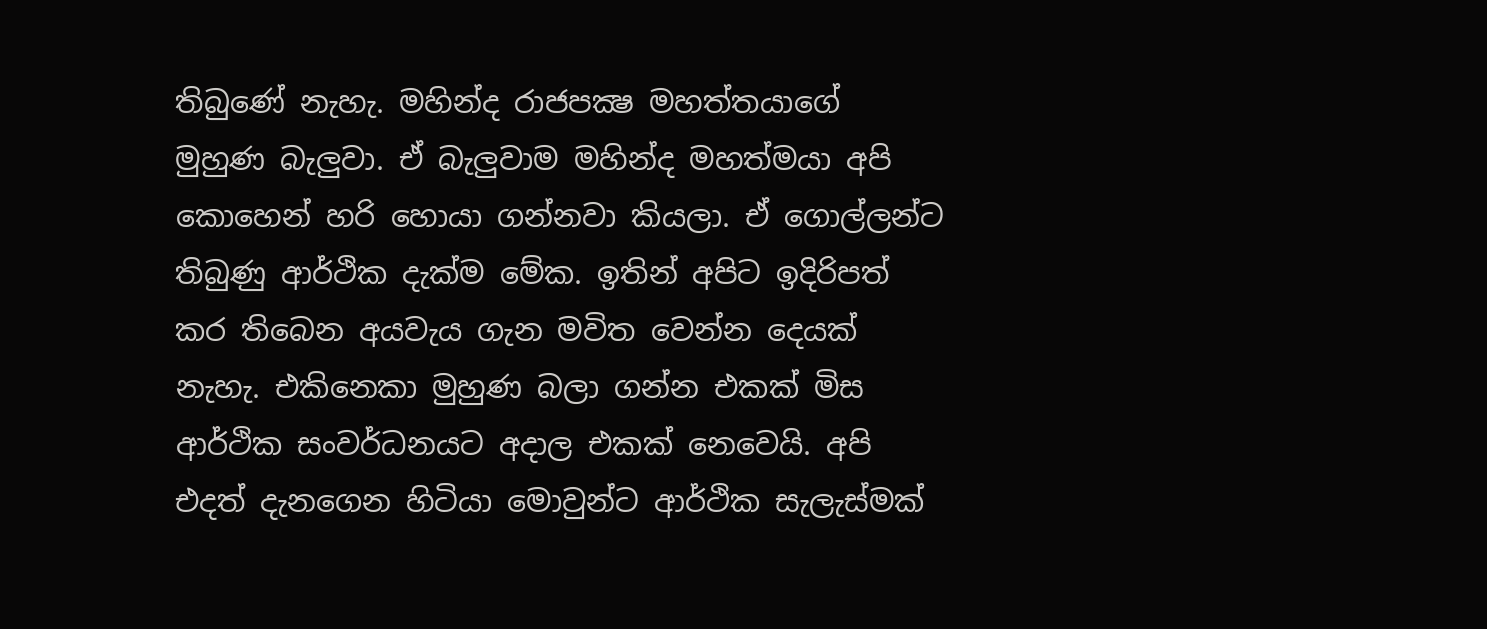තිබුණේ නැහැ. මහින්ද රාජපක්‍ෂ මහත්තයාගේ මුහුණ බැලුවා. ඒ බැලුවාම මහින්ද මහත්මයා අපි කොහෙන් හරි හොයා ගන්නවා කියලා. ඒ ගොල්ලන්ට තිබුණු ආර්ථික දැක්ම මේක. ඉතින් අපිට ඉදිරිපත් කර තිබෙන අයවැය ගැන මවිත වෙන්න දෙයක් නැහැ. එකිනෙකා මුහුණ බලා ගන්න එකක් මිස ආර්ථික සංවර්ධනයට අදාල එකක් නෙවෙයි. අපි එදත් දැනගෙන හිටියා මොවුන්ට ආර්ථික සැලැස්මක්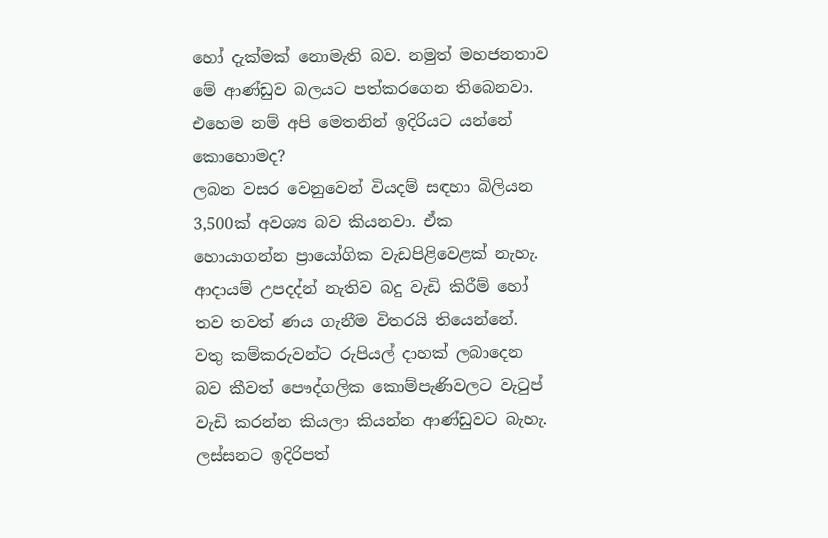හෝ දැක්මක් නොමැති බව. නමුත් මහජනතාව මේ ආණ්ඩුව බලයට පත්කරගෙන තිබෙනවා. එහෙම නම් අපි මෙතනින් ඉදිරියට යන්නේ කොහොමද?
ලබන වසර වෙනුවෙන් වියදම් සඳහා බිලියන 3,500ක් අවශ්‍ය බව කියනවා. ඒක හොයාගන්න ප්‍රායෝගික වැඩපිළිවෙළක් නැහැ. ආදායම් උපදද්න් නැතිව බදු වැඩි කිරීම් හෝ තව තවත් ණය ගැනීම විතරයි තියෙන්නේ. වතු කම්කරුවන්ට රුපියල් දාහක් ලබාදෙන බව කීවත් පෞද්ගලික කොම්පැණිවලට වැටුප් වැඩි කරන්න කියලා කියන්න ආණ්ඩුවට බැහැ. ලස්සනට ඉදිරිපත්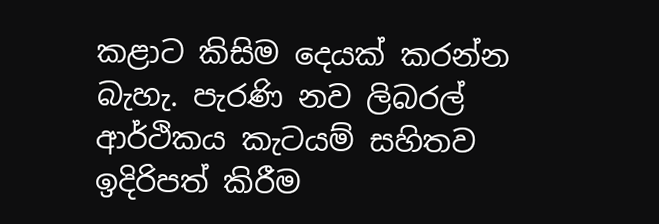කළාට කිසිම දෙයක් කරන්න බැහැ. පැරණි නව ලිබරල් ආර්ථිකය කැටයම් සහිතව ඉදිරිපත් කිරීම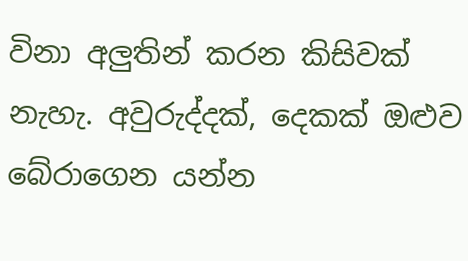විනා අලුතින් කරන කිසිවක් නැහැ. අවුරුද්දක්, දෙකක් ඔළුව බේරාගෙන යන්න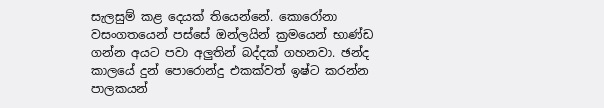සැලසුම් කළ දෙයක් තියෙන්නේ. කොරෝනා වසංගතයෙන් පස්සේ ඔන්ලයින් ක්‍රමයෙන් භාණ්ඩ ගන්න අයට පවා අලුතින් බද්දක් ගහනවා. ඡන්ද කාලයේ දුන් පොරොන්දු එකක්වත් ඉෂ්ට කරන්න පාලකයන්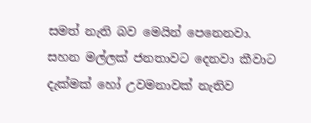සමත් නැති බව මෙයින් පෙනෙනවා. සහන මල්ලක් ජනතාවට දෙනවා කීවාට දැක්මක් හෝ උවමනාවක් නැතිව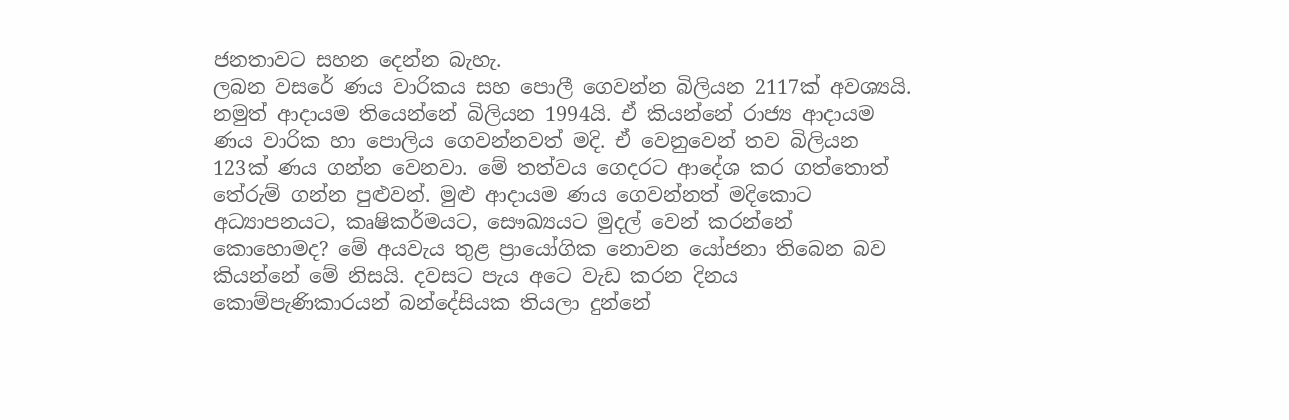ජනතාවට සහන දෙන්න බැහැ.
ලබන වසරේ ණය වාරිකය සහ පොලී ගෙවන්න බිලියන 2117ක් අවශ්‍යයි. නමුත් ආදායම තියෙන්නේ බිලියන 1994යි. ඒ කියන්නේ රාජ්‍ය ආදායම ණය වාරික හා පොලිය ගෙවන්නවත් මදි. ඒ වෙනුවෙන් තව බිලියන 123ක් ණය ගන්න වෙනවා. මේ තත්වය ගෙදරට ආදේශ කර ගත්තොත් තේරුම් ගන්න පුළුවන්. මුළු ආදායම ණය ගෙවන්නත් මදිකොට අධ්‍යාපනයට, කෘෂිකර්මයට, සෞඛ්‍යයට මුදල් වෙන් කරන්නේ කොහොමද? මේ අයවැය තුළ ප්‍රායෝගික නොවන යෝජනා තිබෙන බව කියන්නේ මේ නිසයි. දවසට පැය අටෙ වැඩ කරන දිනය කොම්පැණිකාරයන් බන්දේසියක තියලා දුන්නේ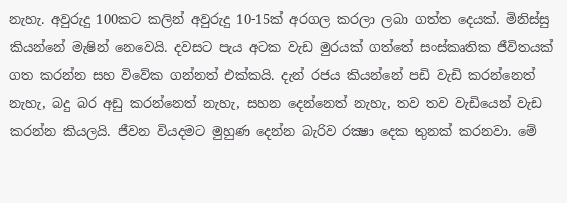නැහැ. අවුරුදු 100කට කලින් අවුරුදු 10-15ක් අරගල කරලා ලබා ගත්ත දෙයක්. මිනිස්සු කියන්නේ මැෂින් නෙවෙයි. දවසට පැය අටක වැඩ මුරයක් ගත්තේ සංස්කෘතික ජීවිතයක් ගත කරන්න සහ විවේක ගන්නත් එක්කයි. දැන් රජය කියන්නේ පඩි වැඩි කරන්නෙත් නැහැ, බදු බර අඩු කරන්නෙත් නැහැ, සහන දෙන්නෙත් නැහැ, තව තව වැඩියෙන් වැඩ කරන්න කියලයි. ජීවන වියදමට මුහුණ දෙන්න බැරිව රක්‍ෂා දෙක තුනක් කරනවා. මේ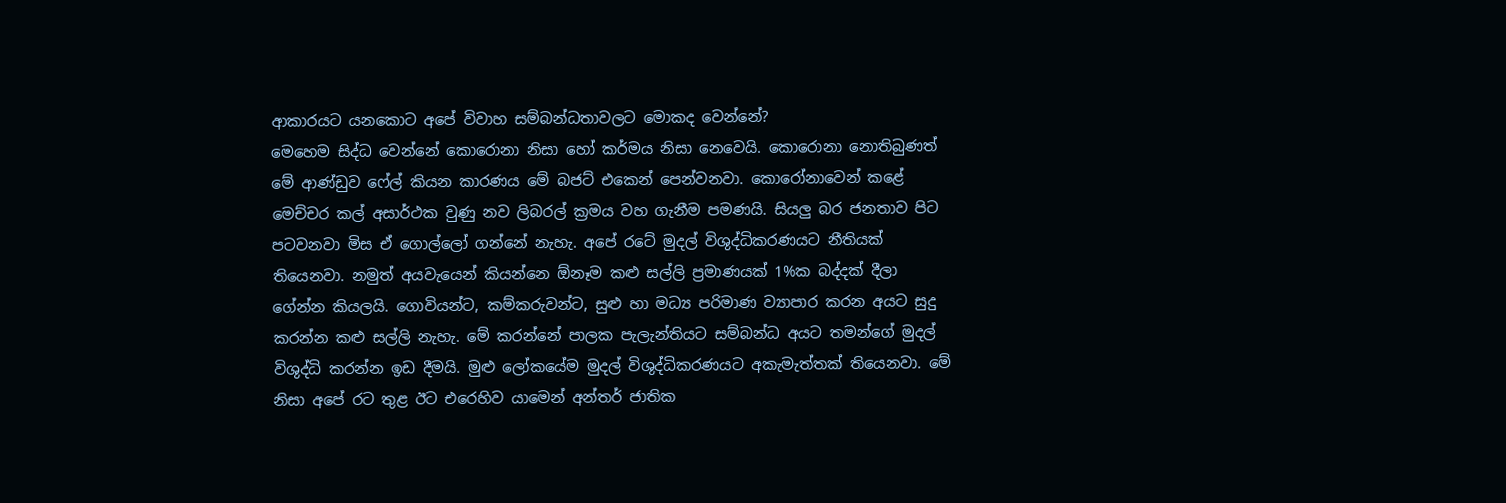ආකාරයට යනකොට අපේ විවාහ සම්බන්ධතාවලට මොකද වෙන්නේ?
මෙහෙම සිද්ධ වෙන්නේ කොරොනා නිසා හෝ කර්මය නිසා නෙවෙයි. කොරොනා නොතිබුණත් මේ ආණ්ඩුව ෆේල් කියන කාරණය මේ බජට් එකෙන් පෙන්වනවා. කොරෝනාවෙන් කළේ මෙච්චර කල් අසාර්ථක වුණු නව ලිබරල් ක්‍රමය වහ ගැනීම පමණයි. සියලු බර ජනතාව පිට පටවනවා මිස ඒ ගොල්ලෝ ගන්නේ නැහැ. අපේ රටේ මුදල් විශුද්ධිකරණයට නීතියක් තියෙනවා. නමුත් අයවැයෙන් කියන්නෙ ඕනෑම කළු සල්ලි ප්‍රමාණයක් 1%ක බද්දක් දීලා ගේන්න කියලයි. ගොවියන්ට, කම්කරුවන්ට, සුළු හා මධ්‍ය පරිමාණ ව්‍යාපාර කරන අයට සුදු කරන්න කළු සල්ලි නැහැ. මේ කරන්නේ පාලක පැලැන්තියට සම්බන්ධ අයට තමන්ගේ මුදල් විශුද්ධි කරන්න ඉඩ දීමයි. මුළු ලෝකයේම මුදල් විශුද්ධිකරණයට අකැමැත්තක් තියෙනවා. මේ නිසා අපේ රට තුළ ඊට එරෙහිව යාමෙන් අන්තර් ජාතික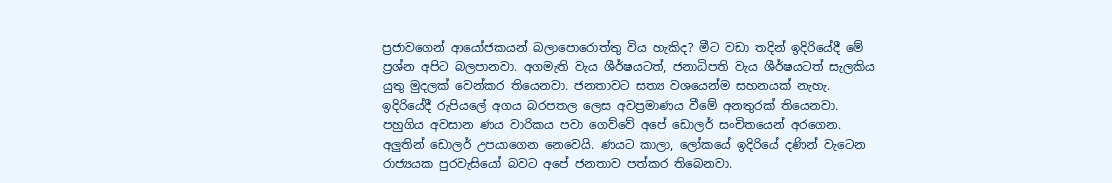ප්‍රජාවගෙන් ආයෝජකයන් බලාපොරොත්තු විය හැකිද? මීට වඩා තදින් ඉදිරියේදී මේ ප්‍රශ්න අපිට බලපානවා. අගමැති වැය ශීර්ෂයටත්, ජනාධිපති වැය ශීර්ෂයටත් සැලකිය යුතු මුදලක් වෙන්කර තියෙනවා. ජනතාවට සත්‍ය වශයෙන්ම සහනයක් නැහැ.
ඉදිරියේදී රුපියලේ අගය බරපතල ලෙස අවප්‍රමාණය වීමේ අනතුරක් තියෙනවා. පහුගිය අවසාන ණය වාරිකය පවා ගෙව්වේ අපේ ඩොලර් සංචිතයෙන් අරගෙන. අලුතින් ඩොලර් උපයාගෙන නෙවෙයි. ණයට කාලා, ලෝකයේ ඉදිරියේ දණින් වැටෙන රාජ්‍යයක පුරවැසියෝ බවට අපේ ජනතාව පත්කර තිබෙනවා.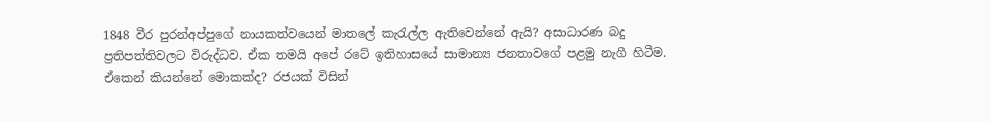1848 වීර පුරන්අප්පුගේ නායකත්වයෙන් මාතලේ කැරැල්ල ඇතිවෙන්නේ ඇයි? අසාධාරණ බදු ප්‍රතිපත්තිවලට විරුද්ධව. ඒක තමයි අපේ රටේ ඉතිහාසයේ සාමාන්‍ය ජනතාවගේ පළමු නැගී හිටීම. ඒකෙන් කියන්නේ මොකක්ද? රජයක් විසින්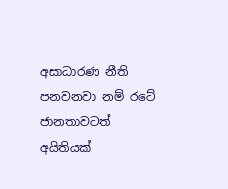අසාධාරණ නීති පනවනවා නම් රටේ ජානතාවටත් අයිතියක්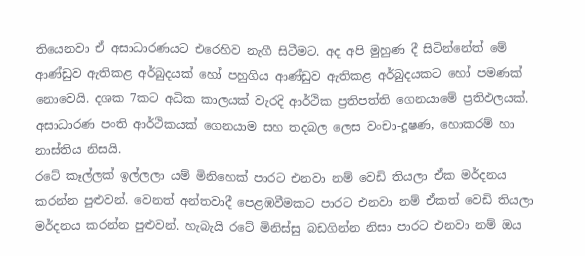තියෙනවා ඒ අසාධාරණයට එරෙහිව නැගී සිටීමට. අද අපි මුහුණ දී සිටින්නේත් මේ ආණ්ඩුව ඇතිකළ අර්බුදයක් හෝ පහුගිය ආණ්ඩුව ඇතිකළ අර්බුදයකට හෝ පමණක් නොවෙයි. දශක 7කට අධික කාලයක් වැරදි ආර්ථික ප්‍රතිපත්ති ගෙනයාමේ ප්‍රතිඵලයක්. අසාධාරණ පංති ආර්ථිකයක් ගෙනයාම සහ තදබල ලෙස වංචා-දූෂණ, හොකරම් හා නාස්තිය නිසයි.
රටේ කෑල්ලක් ඉල්ලලා යම් මිනිහෙක් පාරට එනවා නම් වෙඩි තියලා ඒක මර්දනය කරන්න පුළුවන්. වෙනත් අන්තවාදී පෙළඹවීමකට පාරට එනවා නම් ඒකත් වෙඩි තියලා මර්දනය කරන්න පුළුවන්. හැබැයි රටේ මිනිස්සු බඩගින්න නිසා පාරට එනවා නම් ඔය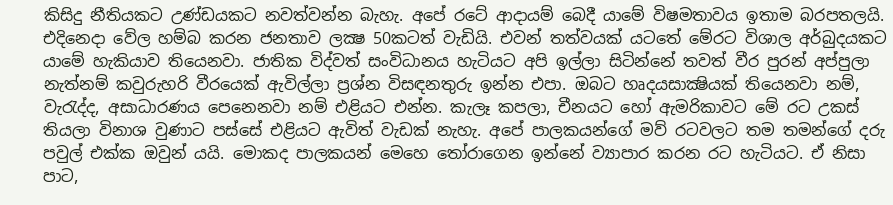කිසිදු නීතියකට උණ්ඩයකට නවත්වන්න බැහැ. අපේ රටේ ආදායම් බෙදී යාමේ විෂමතාවය ඉතාම බරපතලයි. එදිනෙදා වේල හම්බ කරන ජනතාව ලක්‍ෂ 50කටත් වැඩියි. එවන් තත්වයක් යටතේ මේරට විශාල අර්බුදයකට යාමේ හැකියාව තියෙනවා. ජාතික විද්වත් සංවිධානය හැටියට අපි ඉල්ලා සිටින්නේ තවත් වීර පුරන් අප්පුලා නැත්නම් කවුරුහරි වීරයෙක් ඇවිල්ලා ප්‍රශ්න විසඳනතුරු ඉන්න එපා. ඔබට හෘදයසාක්‍ෂියක් තියෙනවා නම්, වැරැද්ද, අසාධාරණය පෙනෙනවා නම් එළියට එන්න. කැලෑ කපලා, චීනයට හෝ ඇමරිකාවට මේ රට උකස් තියලා විනාශ වුණාට පස්සේ එළියට ඇවිත් වැඩක් නැහැ. අපේ පාලකයන්ගේ මව් රටවලට තම තමන්ගේ දරු පවුල් එක්ක ඔවුන් යයි. මොකද පාලකයන් මෙහෙ තෝරාගෙන ඉන්නේ ව්‍යාපාර කරන රට හැටියට. ඒ නිසා පාට,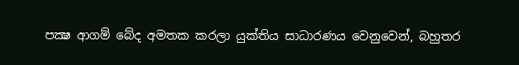පක්‍ෂ ආගම් බේද අමතක කරලා යුක්තිය සාධාරණය වෙනුවෙන්, බහුතර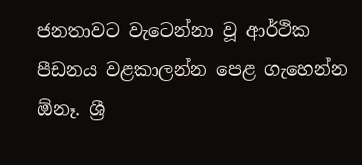ජනතාවට වැටෙන්නා වූ ආර්ථික පීඩනය වළකාලන්න පෙළ ගැහෙන්න ඕනෑ. ශ්‍රී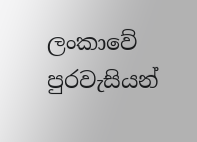ලංකාවේ පුරවැසියන්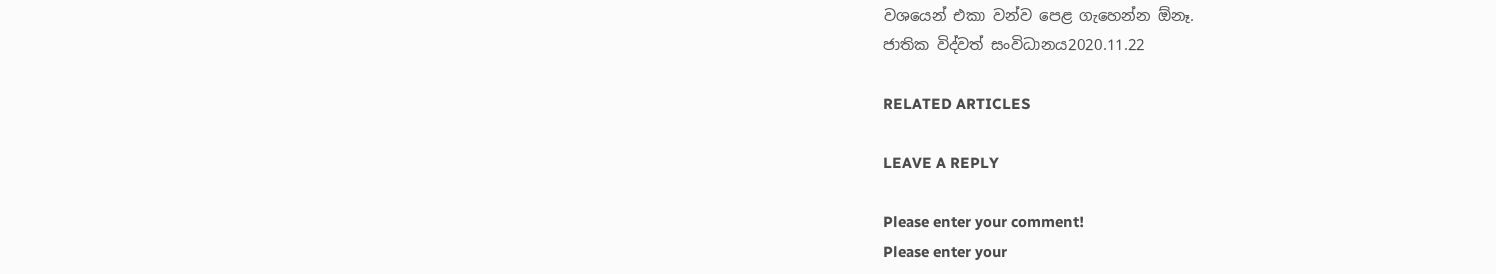වශයෙන් එකා වන්ව පෙළ ගැහෙන්න ඕනෑ.
ජාතික විද්වත් සංවිධානය2020.11.22

RELATED ARTICLES

LEAVE A REPLY

Please enter your comment!
Please enter your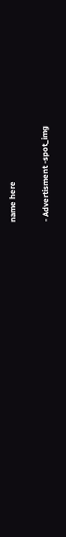name here

- Advertisment -spot_img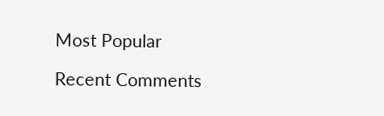Most Popular

Recent Comments